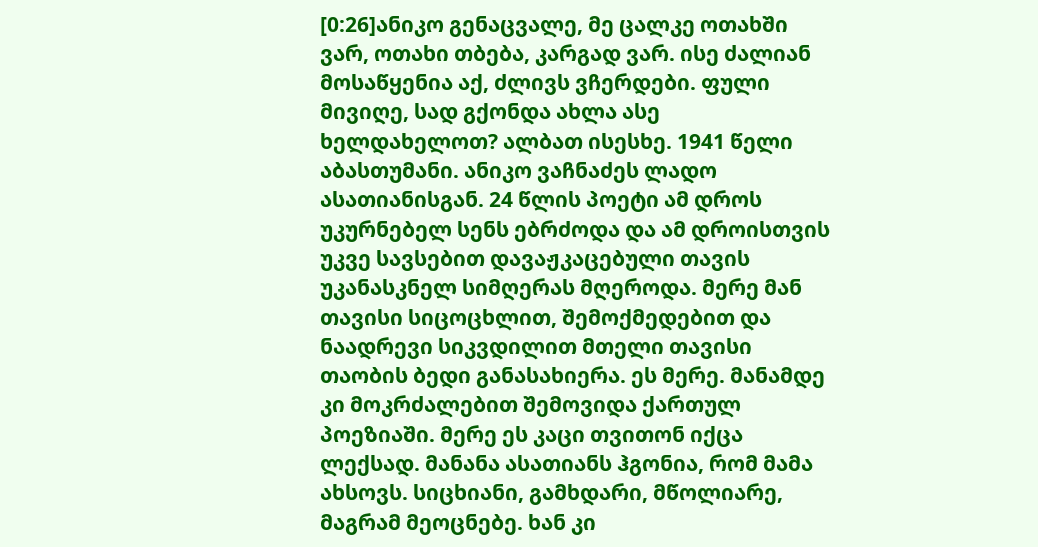[0:26]ანიკო გენაცვალე, მე ცალკე ოთახში ვარ, ოთახი თბება, კარგად ვარ. ისე ძალიან მოსაწყენია აქ, ძლივს ვჩერდები. ფული მივიღე, სად გქონდა ახლა ასე ხელდახელოთ? ალბათ ისესხე. 1941 წელი აბასთუმანი. ანიკო ვაჩნაძეს ლადო ასათიანისგან. 24 წლის პოეტი ამ დროს უკურნებელ სენს ებრძოდა და ამ დროისთვის უკვე სავსებით დავაჟკაცებული თავის უკანასკნელ სიმღერას მღეროდა. მერე მან თავისი სიცოცხლით, შემოქმედებით და ნაადრევი სიკვდილით მთელი თავისი თაობის ბედი განასახიერა. ეს მერე. მანამდე კი მოკრძალებით შემოვიდა ქართულ პოეზიაში. მერე ეს კაცი თვითონ იქცა ლექსად. მანანა ასათიანს ჰგონია, რომ მამა ახსოვს. სიცხიანი, გამხდარი, მწოლიარე, მაგრამ მეოცნებე. ხან კი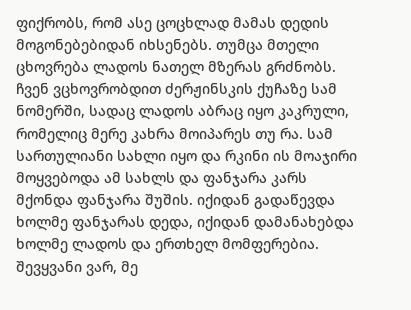ფიქრობს, რომ ასე ცოცხლად მამას დედის მოგონებებიდან იხსენებს. თუმცა მთელი ცხოვრება ლადოს ნათელ მზერას გრძნობს. ჩვენ ვცხოვრობდით ძერჟინსკის ქუჩაზე სამ ნომერში, სადაც ლადოს აბრაც იყო კაკრული, რომელიც მერე კახრა მოიპარეს თუ რა. სამ სართულიანი სახლი იყო და რკინი ის მოაჯირი მოყვებოდა ამ სახლს და ფანჯარა კარს მქონდა ფანჯარა შუშის. იქიდან გადაწევდა ხოლმე ფანჯარას დედა, იქიდან დამანახებდა ხოლმე ლადოს და ერთხელ მომფერებია. შევყვანი ვარ, მე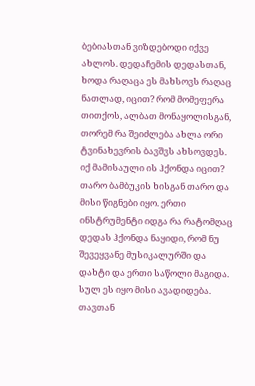ბებიასთან ვიზდებოდი იქვე ახლოს. დედაჩემის დედასთან, ხოდა რაღაცა ეს მახსოვს რაღაც ნათლად, იცით? რომ მომეფერა თითქოს, ალბათ მონაყოლისგან, თორემ რა შეიძლება ახლა ორი ტვინახევრის ბავშვს ახსოვდეს. იქ მამისაული ის ჰქონდა იცით? თარო ბამბუკის ხისგან თარო და მისი წიგნები იყო. ერთი ინსტრუმენტი იდგა რა რატომღაც დედას ჰქონდა ნაყიდი, რომ ნუ შევეყვანე მუსიკალურში და დახტი და ერთი საწოლი მაგიდა. სულ ეს იყო მისი ავადიდება. თავთან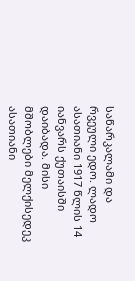საწარკალამი და რვეული ედო. ლადო ასათიანი 1917 წლის 14 იანვარს ქუთაისში დაიბადა. მისი მშობლები მელქისედეკ ასათიანი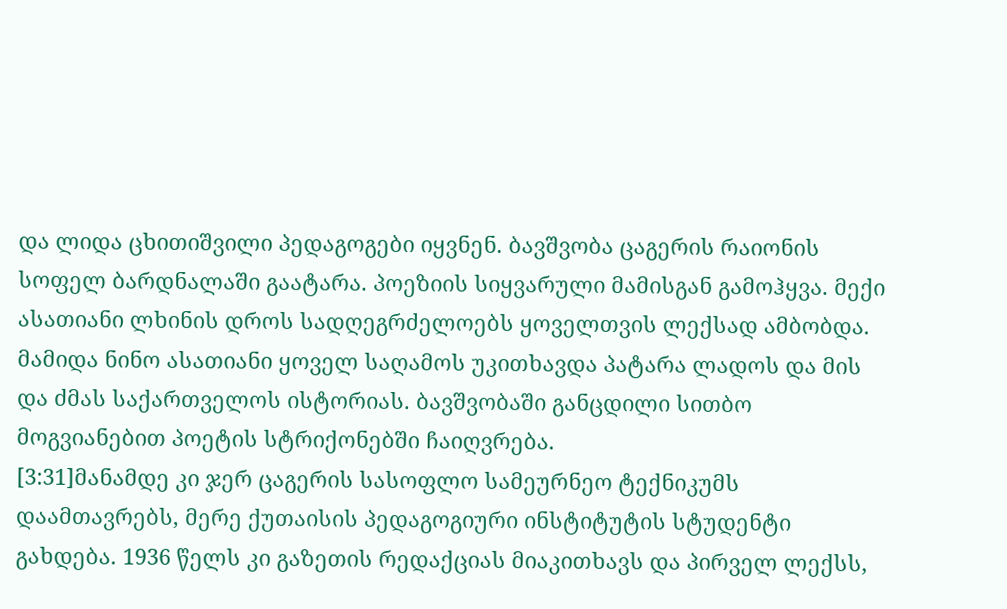და ლიდა ცხითიშვილი პედაგოგები იყვნენ. ბავშვობა ცაგერის რაიონის სოფელ ბარდნალაში გაატარა. პოეზიის სიყვარული მამისგან გამოჰყვა. მექი ასათიანი ლხინის დროს სადღეგრძელოებს ყოველთვის ლექსად ამბობდა. მამიდა ნინო ასათიანი ყოველ საღამოს უკითხავდა პატარა ლადოს და მის და ძმას საქართველოს ისტორიას. ბავშვობაში განცდილი სითბო მოგვიანებით პოეტის სტრიქონებში ჩაიღვრება.
[3:31]მანამდე კი ჯერ ცაგერის სასოფლო სამეურნეო ტექნიკუმს დაამთავრებს, მერე ქუთაისის პედაგოგიური ინსტიტუტის სტუდენტი გახდება. 1936 წელს კი გაზეთის რედაქციას მიაკითხავს და პირველ ლექსს,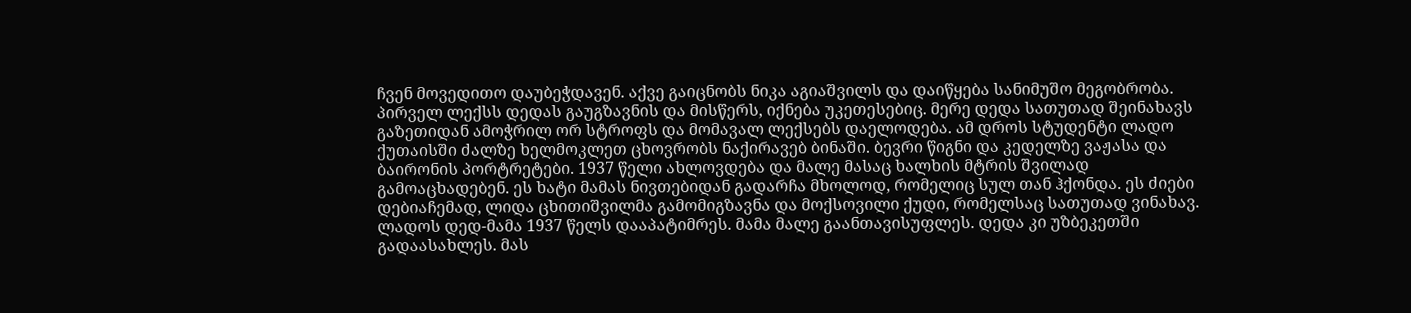ჩვენ მოვედითო დაუბეჭდავენ. აქვე გაიცნობს ნიკა აგიაშვილს და დაიწყება სანიმუშო მეგობრობა. პირველ ლექსს დედას გაუგზავნის და მისწერს, იქნება უკეთესებიც. მერე დედა სათუთად შეინახავს გაზეთიდან ამოჭრილ ორ სტროფს და მომავალ ლექსებს დაელოდება. ამ დროს სტუდენტი ლადო ქუთაისში ძალზე ხელმოკლეთ ცხოვრობს ნაქირავებ ბინაში. ბევრი წიგნი და კედელზე ვაჟასა და ბაირონის პორტრეტები. 1937 წელი ახლოვდება და მალე მასაც ხალხის მტრის შვილად გამოაცხადებენ. ეს ხატი მამას ნივთებიდან გადარჩა მხოლოდ, რომელიც სულ თან ჰქონდა. ეს ძიები დებიაჩემად, ლიდა ცხითიშვილმა გამომიგზავნა და მოქსოვილი ქუდი, რომელსაც სათუთად ვინახავ. ლადოს დედ-მამა 1937 წელს დააპატიმრეს. მამა მალე გაანთავისუფლეს. დედა კი უზბეკეთში გადაასახლეს. მას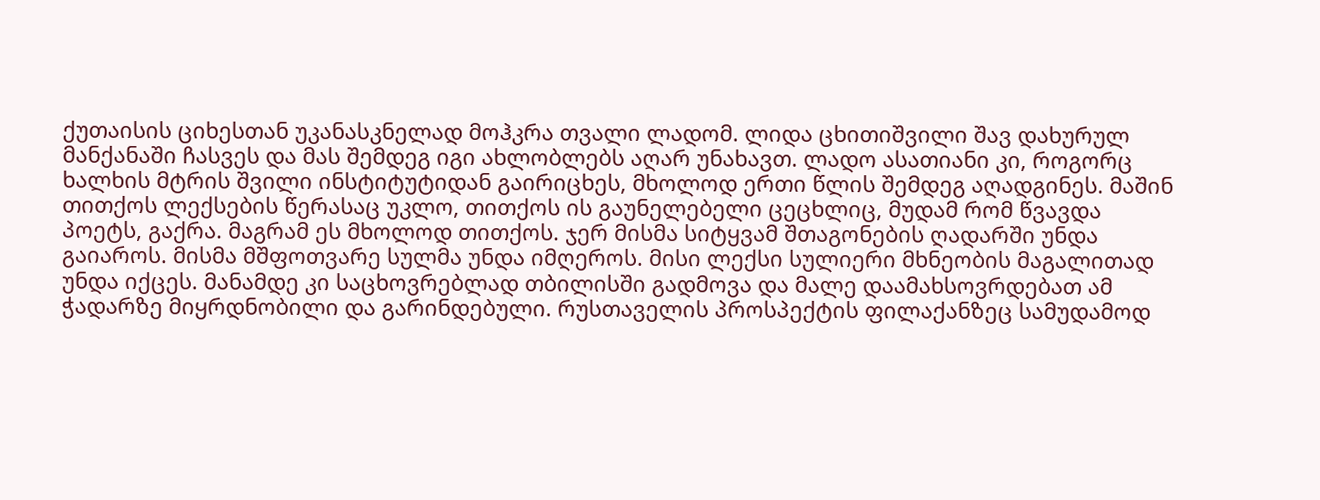ქუთაისის ციხესთან უკანასკნელად მოჰკრა თვალი ლადომ. ლიდა ცხითიშვილი შავ დახურულ მანქანაში ჩასვეს და მას შემდეგ იგი ახლობლებს აღარ უნახავთ. ლადო ასათიანი კი, როგორც ხალხის მტრის შვილი ინსტიტუტიდან გაირიცხეს, მხოლოდ ერთი წლის შემდეგ აღადგინეს. მაშინ თითქოს ლექსების წერასაც უკლო, თითქოს ის გაუნელებელი ცეცხლიც, მუდამ რომ წვავდა პოეტს, გაქრა. მაგრამ ეს მხოლოდ თითქოს. ჯერ მისმა სიტყვამ შთაგონების ღადარში უნდა გაიაროს. მისმა მშფოთვარე სულმა უნდა იმღეროს. მისი ლექსი სულიერი მხნეობის მაგალითად უნდა იქცეს. მანამდე კი საცხოვრებლად თბილისში გადმოვა და მალე დაამახსოვრდებათ ამ ჭადარზე მიყრდნობილი და გარინდებული. რუსთაველის პროსპექტის ფილაქანზეც სამუდამოდ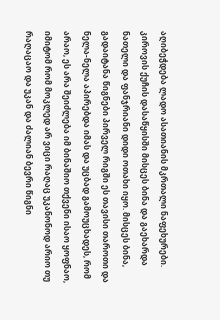აღიბეჭდება ლადო ასათიანის მკრთალი ნაფეხურები. კიროვის ქუჩის დასაწყისში მისცეს ბინა და გაეხარდა ნათელი და ფანჯრიანი დიდი ოთახი იყო. მისცეს ბინა, გადაიტანა წიგნები პირველ რიგში ეს თავისი თაროთი და ნელა-ნელა აპირებდა იმას და უცბად გამოუცხადეს, რომ არაო, ეს არა შეიძლება იმ ბინაშიო თქვენი ისაო ყოფნაო, იმიტომ რომ მოკლედ არ ვიცი რაღაც უკანონოდ არიო თუ რაღაცაო და უკან და ძალიან ბევრი წიგნი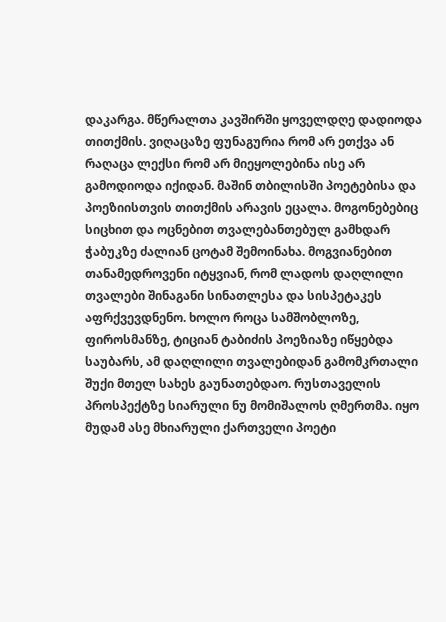დაკარგა. მწერალთა კავშირში ყოველდღე დადიოდა თითქმის. ვიღაცაზე ფუნაგურია რომ არ ეთქვა ან რაღაცა ლექსი რომ არ მიეყოლებინა ისე არ გამოდიოდა იქიდან. მაშინ თბილისში პოეტებისა და პოეზიისთვის თითქმის არავის ეცალა. მოგონებებიც სიცხით და ოცნებით თვალებანთებულ გამხდარ ჭაბუკზე ძალიან ცოტამ შემოინახა. მოგვიანებით თანამედროვენი იტყვიან, რომ ლადოს დაღლილი თვალები შინაგანი სინათლესა და სისპეტაკეს აფრქვევდნენო. ხოლო როცა სამშობლოზე, ფიროსმანზე, ტიციან ტაბიძის პოეზიაზე იწყებდა საუბარს, ამ დაღლილი თვალებიდან გამომკრთალი შუქი მთელ სახეს გაუნათებდაო. რუსთაველის პროსპექტზე სიარული ნუ მომიშალოს ღმერთმა. იყო მუდამ ასე მხიარული ქართველი პოეტი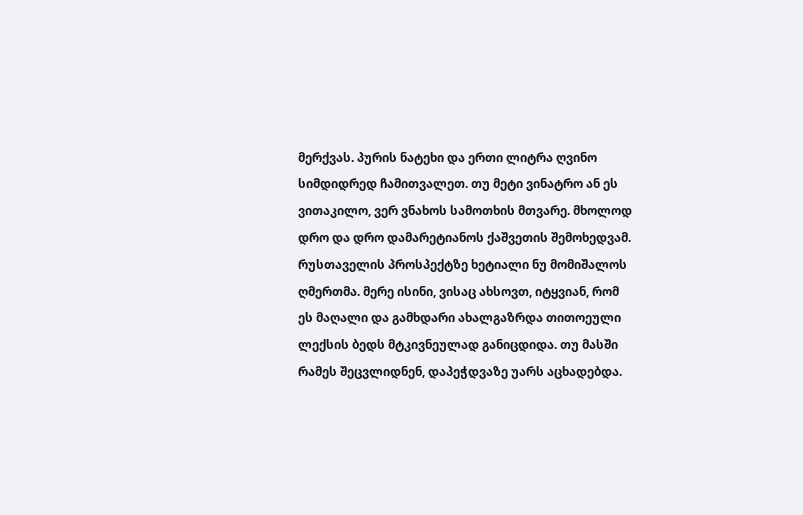მერქვას. პურის ნატეხი და ერთი ლიტრა ღვინო სიმდიდრედ ჩამითვალეთ. თუ მეტი ვინატრო ან ეს ვითაკილო, ვერ ვნახოს სამოთხის მთვარე. მხოლოდ დრო და დრო დამარეტიანოს ქაშვეთის შემოხედვამ. რუსთაველის პროსპექტზე ხეტიალი ნუ მომიშალოს ღმერთმა. მერე ისინი, ვისაც ახსოვთ, იტყვიან, რომ ეს მაღალი და გამხდარი ახალგაზრდა თითოეული ლექსის ბედს მტკივნეულად განიცდიდა. თუ მასში რამეს შეცვლიდნენ, დაპეჭდვაზე უარს აცხადებდა.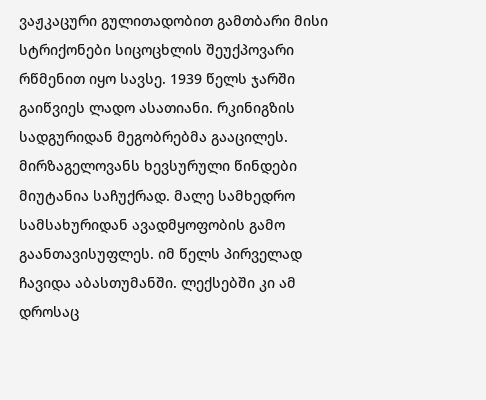ვაჟკაცური გულითადობით გამთბარი მისი სტრიქონები სიცოცხლის შეუქპოვარი რწმენით იყო სავსე. 1939 წელს ჯარში გაიწვიეს ლადო ასათიანი. რკინიგზის სადგურიდან მეგობრებმა გააცილეს. მირზაგელოვანს ხევსურული წინდები მიუტანია საჩუქრად. მალე სამხედრო სამსახურიდან ავადმყოფობის გამო გაანთავისუფლეს. იმ წელს პირველად ჩავიდა აბასთუმანში. ლექსებში კი ამ დროსაც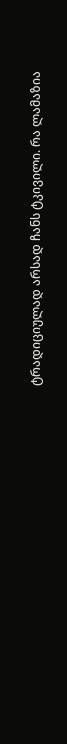ტრადიციულად არსად ჩანს ტკივილი. რა ლამაზია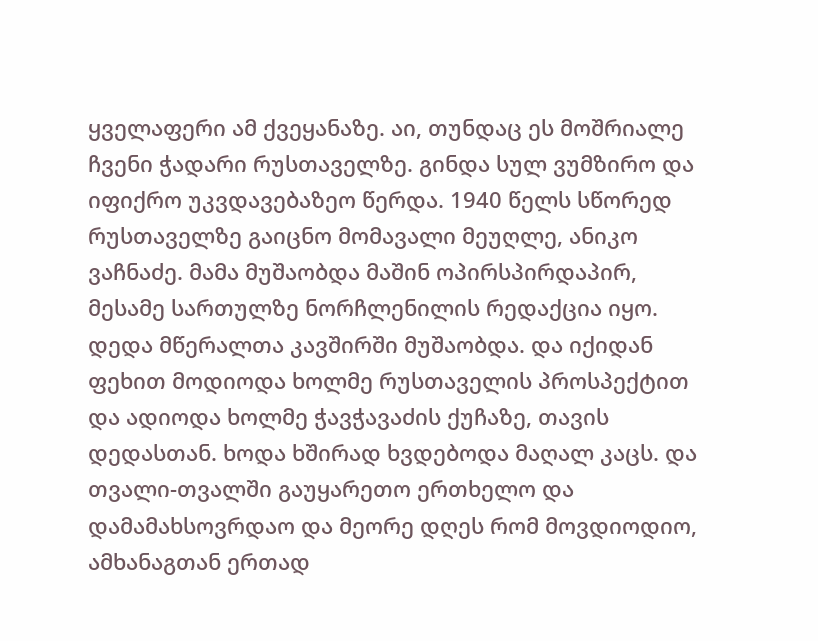ყველაფერი ამ ქვეყანაზე. აი, თუნდაც ეს მოშრიალე ჩვენი ჭადარი რუსთაველზე. გინდა სულ ვუმზირო და იფიქრო უკვდავებაზეო წერდა. 1940 წელს სწორედ რუსთაველზე გაიცნო მომავალი მეუღლე, ანიკო ვაჩნაძე. მამა მუშაობდა მაშინ ოპირსპირდაპირ, მესამე სართულზე ნორჩლენილის რედაქცია იყო. დედა მწერალთა კავშირში მუშაობდა. და იქიდან ფეხით მოდიოდა ხოლმე რუსთაველის პროსპექტით და ადიოდა ხოლმე ჭავჭავაძის ქუჩაზე, თავის დედასთან. ხოდა ხშირად ხვდებოდა მაღალ კაცს. და თვალი-თვალში გაუყარეთო ერთხელო და დამამახსოვრდაო და მეორე დღეს რომ მოვდიოდიო, ამხანაგთან ერთად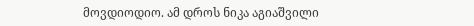მოვდიოდიო. ამ დროს ნიკა აგიაშვილი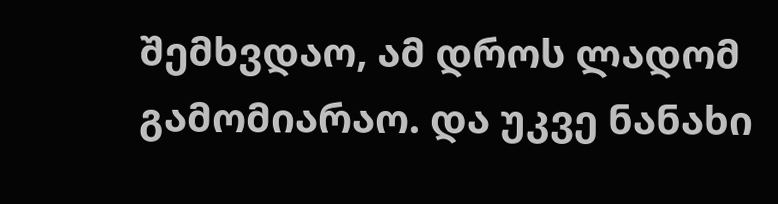შემხვდაო, ამ დროს ლადომ გამომიარაო. და უკვე ნანახი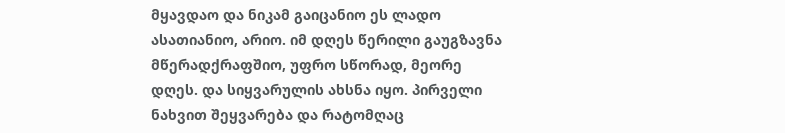მყავდაო და ნიკამ გაიცანიო ეს ლადო ასათიანიო, არიო. იმ დღეს წერილი გაუგზავნა მწერადქრაფშიო, უფრო სწორად, მეორე დღეს. და სიყვარულის ახსნა იყო. პირველი ნახვით შეყვარება და რატომღაც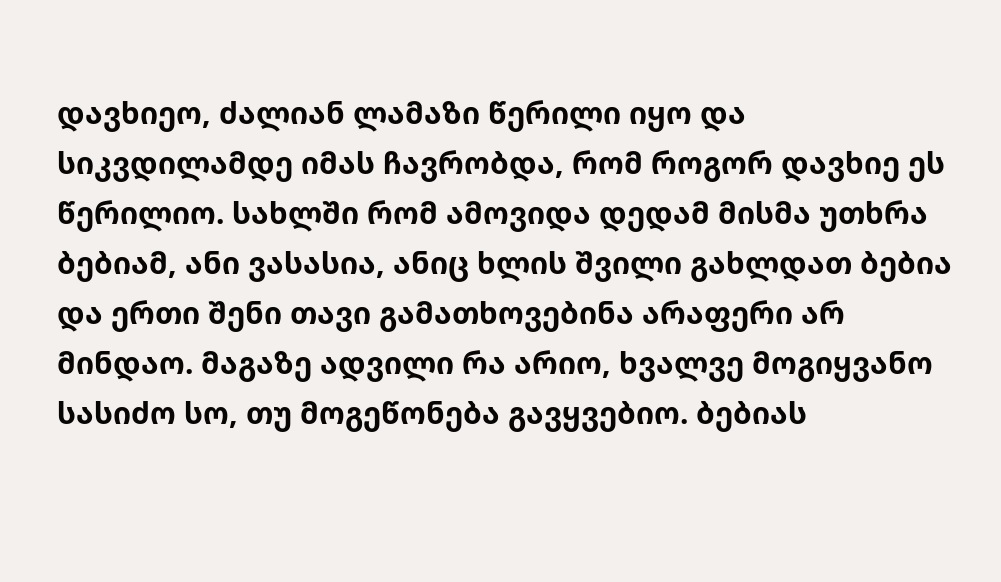დავხიეო, ძალიან ლამაზი წერილი იყო და სიკვდილამდე იმას ჩავრობდა, რომ როგორ დავხიე ეს წერილიო. სახლში რომ ამოვიდა დედამ მისმა უთხრა ბებიამ, ანი ვასასია, ანიც ხლის შვილი გახლდათ ბებია და ერთი შენი თავი გამათხოვებინა არაფერი არ მინდაო. მაგაზე ადვილი რა არიო, ხვალვე მოგიყვანო სასიძო სო, თუ მოგეწონება გავყვებიო. ბებიას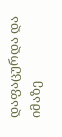დაფაცურდა და იმაზე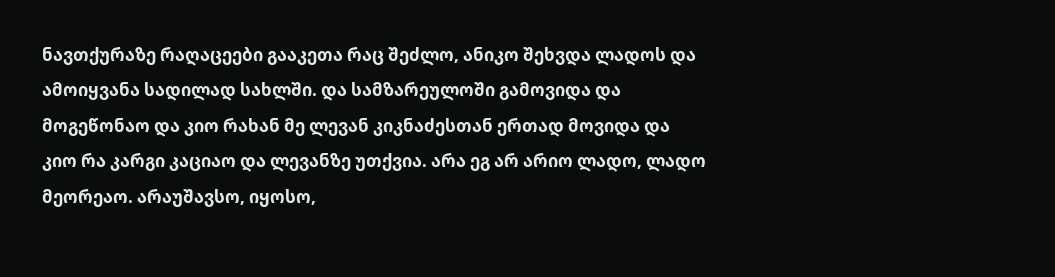ნავთქურაზე რაღაცეები გააკეთა რაც შეძლო, ანიკო შეხვდა ლადოს და ამოიყვანა სადილად სახლში. და სამზარეულოში გამოვიდა და მოგეწონაო და კიო რახან მე ლევან კიკნაძესთან ერთად მოვიდა და კიო რა კარგი კაციაო და ლევანზე უთქვია. არა ეგ არ არიო ლადო, ლადო მეორეაო. არაუშავსო, იყოსო,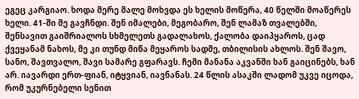ეგეც კარგიაო. ხოდა მერე მალე მოხვდა ეს ხელის მოწერა, 40 წელში მოაწერეს ხელი. 41-ში მე გავჩნდი. შენ იმალები, მეგობარო, შენ ლამაზ თვალებში, შენსავით გაიშრიალოს სხმელეთს გადალახოს, ქალობა დაიპყაროს, ცად ქვეყანამ ნახოს, მე კი თუნდ მიწა მეყაროს სადმე, თბილისის ახლოს. შენ შავო, სანო, შავთვალო, შავი სამარე გფარავს. ჩემი მანანა აკვანში ხან გაიცინებს, ხან არ. იავარდი ერთ-ფიან, იტყვიან, იავნანას. 24 წლის ასაკში ლადომ უკვე იცოდა, რომ უკურნებელი სენით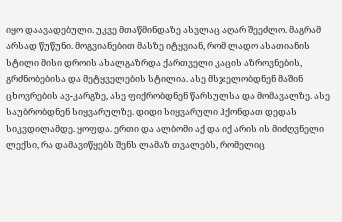იყო დაავადებული. უკვე მთაწმინდაზე ასვლაც აღარ შეეძლო. მაგრამ არსად წუწუნი. მოგვიანებით მასზე იტყვიან, რომ ლადო ასათიანის სტილი მისი დროის ახალგაზრდა ქართველი კაცის აზროვნების, გრძნობებისა და მეტყველების სტილია. ასე მსჯელობდნენ მაშინ ცხოვრების ავ-კარგზე, ასე ფიქრობდნენ წარსულსა და მომავალზე. ასე საუბრობდნენ სიყვარულზე. დიდი სიყვარული ჰქონდათ დედას სიკვდილამდე. ყოფდა. ერთი და ალბომი აქ და იქ არის ის მიძღვნელი ლექსი, რა დამავიწყებს შენს ლამაზ თვალებს, რომელიც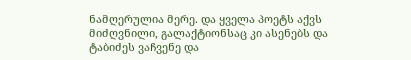ნამღერულია მერე. და ყველა პოეტს აქვს მიძღვნილი, გალაქტიონსაც კი ასენებს და ტაბიძეს ვაჩვენე და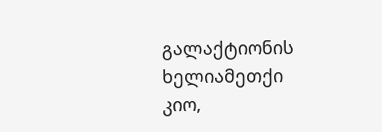გალაქტიონის ხელიამეთქი კიო,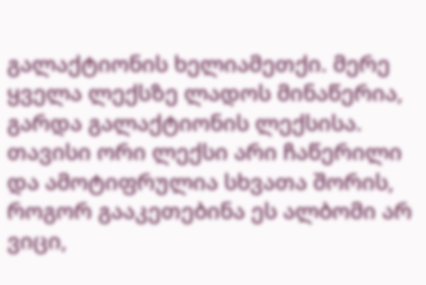გალაქტიონის ხელიამეთქი. მერე ყველა ლექსზე ლადოს მინაწერია, გარდა გალაქტიონის ლექსისა. თავისი ორი ლექსი არი ჩაწერილი და ამოტიფრულია სხვათა შორის, როგორ გააკეთებინა ეს ალბომი არ ვიცი,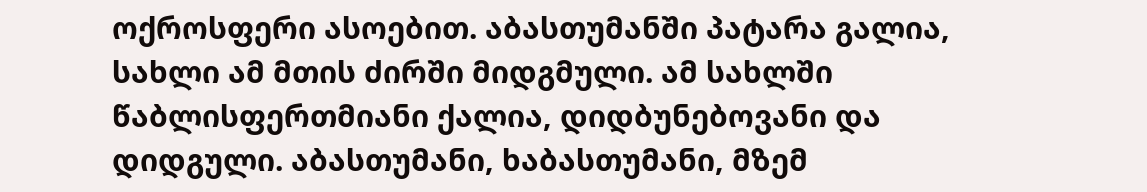ოქროსფერი ასოებით. აბასთუმანში პატარა გალია, სახლი ამ მთის ძირში მიდგმული. ამ სახლში წაბლისფერთმიანი ქალია, დიდბუნებოვანი და დიდგული. აბასთუმანი, ხაბასთუმანი, მზემ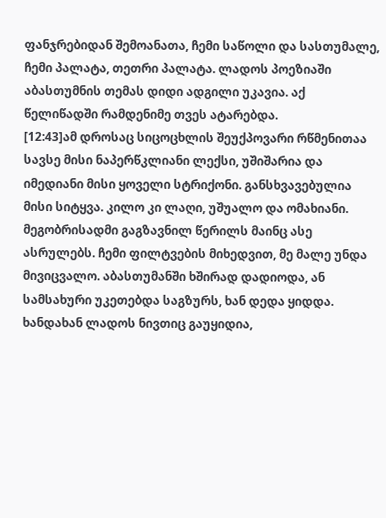ფანჯრებიდან შემოანათა, ჩემი საწოლი და სასთუმალე, ჩემი პალატა, თეთრი პალატა. ლადოს პოეზიაში აბასთუმნის თემას დიდი ადგილი უკავია. აქ წელიწადში რამდენიმე თვეს ატარებდა.
[12:43]ამ დროსაც სიცოცხლის შეუქპოვარი რწმენითაა სავსე მისი ნაპერწკლიანი ლექსი, უშიშარია და იმედიანი მისი ყოველი სტრიქონი. განსხვავებულია მისი სიტყვა. კილო კი ლაღი, უშუალო და ომახიანი. მეგობრისადმი გაგზავნილ წერილს მაინც ასე ასრულებს. ჩემი ფილტვების მიხედვით, მე მალე უნდა მივიცვალო. აბასთუმანში ხშირად დადიოდა, ან სამსახური უკეთებდა საგზურს, ხან დედა ყიდდა. ხანდახან ლადოს ნივთიც გაუყიდია,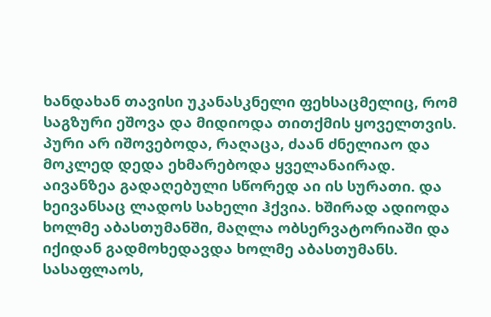ხანდახან თავისი უკანასკნელი ფეხსაცმელიც, რომ საგზური ეშოვა და მიდიოდა თითქმის ყოველთვის. პური არ იშოვებოდა, რაღაცა, ძაან ძნელიაო და მოკლედ დედა ეხმარებოდა ყველანაირად. აივანზეა გადაღებული სწორედ აი ის სურათი. და ხეივანსაც ლადოს სახელი ჰქვია. ხშირად ადიოდა ხოლმე აბასთუმანში, მაღლა ობსერვატორიაში და იქიდან გადმოხედავდა ხოლმე აბასთუმანს. სასაფლაოს,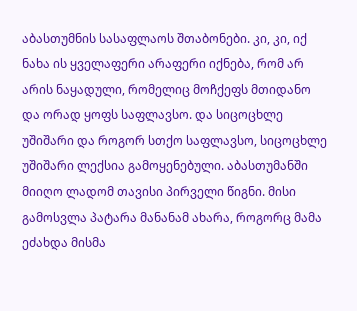აბასთუმნის სასაფლაოს შთაბონები. კი, კი, იქ ნახა ის ყველაფერი არაფერი იქნება, რომ არ არის ნაყადული, რომელიც მოჩქეფს მთიდანო და ორად ყოფს საფლავსო. და სიცოცხლე უშიშარი და როგორ სთქო საფლავსო, სიცოცხლე უშიშარი ლექსია გამოყენებული. აბასთუმანში მიიღო ლადომ თავისი პირველი წიგნი. მისი გამოსვლა პატარა მანანამ ახარა, როგორც მამა ეძახდა მისმა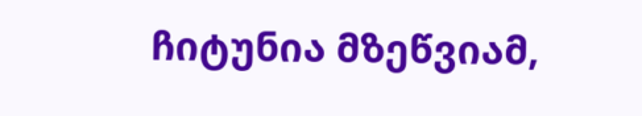ჩიტუნია მზეწვიამ,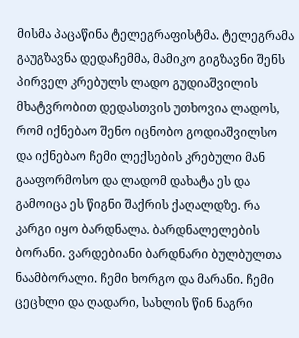მისმა პაცაწინა ტელეგრაფისტმა. ტელეგრამა გაუგზავნა დედაჩემმა, მამიკო გიგზავნი შენს პირველ კრებულს ლადო გუდიაშვილის მხატვრობით დედასთვის უთხოვია ლადოს, რომ იქნებაო შენო იცნობო გოდიაშვილსო და იქნებაო ჩემი ლექსების კრებული მან გააფორმოსო და ლადომ დახატა ეს და გამოიცა ეს წიგნი შაქრის ქაღალდზე. რა კარგი იყო ბარდნალა. ბარდნალელების ბორანი. ვარდებიანი ბარდნარი ბულბულთა ნაამბორალი. ჩემი ხორგო და მარანი. ჩემი ცეცხლი და ღადარი, სახლის წინ ნაგრი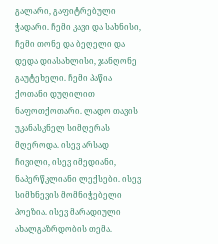გალარი, გაფიტრებული ჭადარი. ჩემი კავი და სახნისი, ჩემი თონე და ბეღელი და დედა დიასახლისი, ჯანღონე გაუტეხელი. ჩემი პაწია ქოთანი დუღილით ნაფოთქოთარი. ლადო თავის უკანასკნელ სიმღერას მღეროდა. ისევ არსად ჩივილი, ისევ იმედიანი, ნაპერწკლიანი ლექსები. ისევ სიმხნევის მომნიჭებელი პოეზია. ისევ მარადიული ახალგაზრდობის თემა.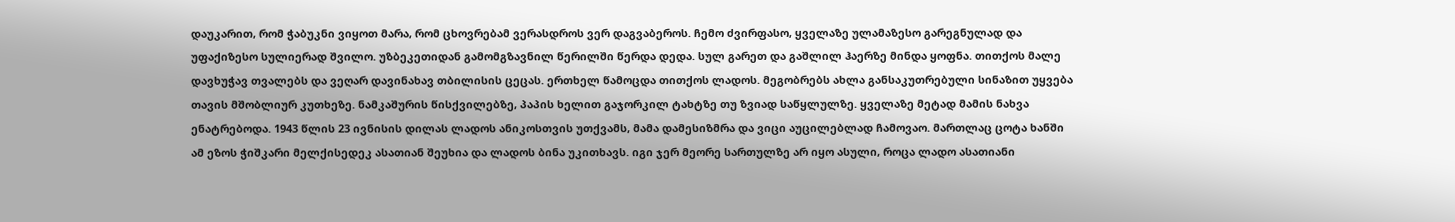დაუკარით, რომ ჭაბუკნი ვიყოთ მარა, რომ ცხოვრებამ ვერასდროს ვერ დაგვაბეროს. ჩემო ძვირფასო, ყველაზე ულამაზესო გარეგნულად და უფაქიზესო სულიერად შვილო. უზბეკეთიდან გამომგზავნილ წერილში წერდა დედა. სულ გარეთ და გაშლილ ჰაერზე მინდა ყოფნა. თითქოს მალე დავხუჭავ თვალებს და ვეღარ დავინახავ თბილისის ცეცას. ერთხელ წამოცდა თითქოს ლადოს. მეგობრებს ახლა განსაკუთრებული სინაზით უყვება თავის მშობლიურ კუთხეზე. ნამკაშურის წისქვილებზე, პაპის ხელით გაჯორკილ ტახტზე თუ ზვიად საწყლულზე. ყველაზე მეტად მამის ნახვა ენატრებოდა. 1943 წლის 23 ივნისის დილას ლადოს ანიკოსთვის უთქვამს, მამა დამესიზმრა და ვიცი აუცილებლად ჩამოვაო. მართლაც ცოტა ხანში ამ ეზოს ჭიშკარი მელქისედეკ ასათიან შეუხია და ლადოს ბინა უკითხავს. იგი ჯერ მეორე სართულზე არ იყო ასული, როცა ლადო ასათიანი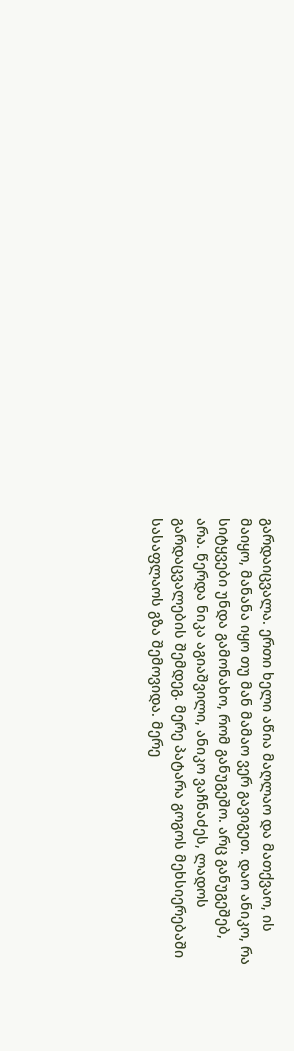გარდაიცვალა. ერთი ხელი აწია მაღლაო და მათქვაო, ის მაიყო, მანანა იყო თუ მან მამაო ვერ გავიგეთ. დაო ანიკო, რა სიტყვები უნდა გამონახო, რომ განუგეშო. არც განუგეშებ, არა. წერდა ნიკა აგიაშვილი, ანიკო ვაჩნაძეს, ლადოს გარდაცვალების შემდეგ. მერე პატარა გოგოს მეხსიერებაში სასაფლაოს გზა შემოვიდა. მერე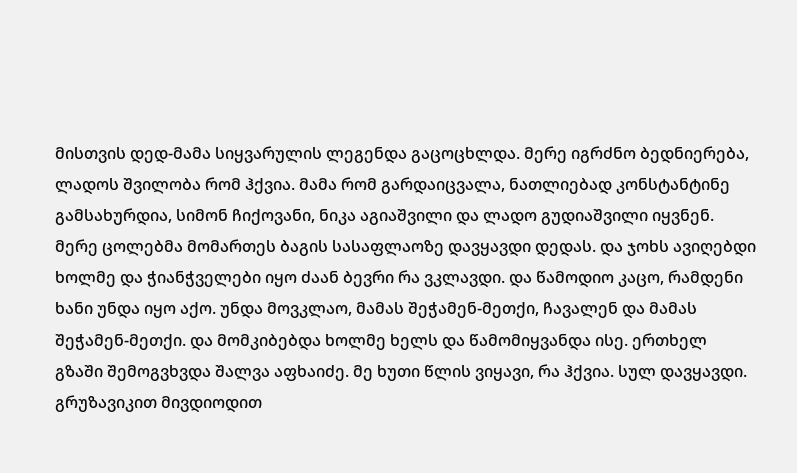მისთვის დედ-მამა სიყვარულის ლეგენდა გაცოცხლდა. მერე იგრძნო ბედნიერება, ლადოს შვილობა რომ ჰქვია. მამა რომ გარდაიცვალა, ნათლიებად კონსტანტინე გამსახურდია, სიმონ ჩიქოვანი, ნიკა აგიაშვილი და ლადო გუდიაშვილი იყვნენ. მერე ცოლებმა მომართეს ბაგის სასაფლაოზე დავყავდი დედას. და ჯოხს ავიღებდი ხოლმე და ჭიანჭველები იყო ძაან ბევრი რა ვკლავდი. და წამოდიო კაცო, რამდენი ხანი უნდა იყო აქო. უნდა მოვკლაო, მამას შეჭამენ-მეთქი, ჩავალენ და მამას შეჭამენ-მეთქი. და მომკიბებდა ხოლმე ხელს და წამომიყვანდა ისე. ერთხელ გზაში შემოგვხვდა შალვა აფხაიძე. მე ხუთი წლის ვიყავი, რა ჰქვია. სულ დავყავდი. გრუზავიკით მივდიოდით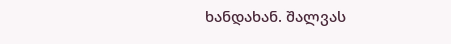ხანდახან. შალვას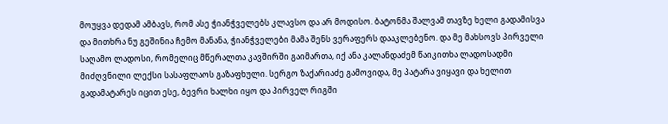მოუყვა დედამ ამბავს, რომ ასე ჭიანჭველებს კლავსო და არ მოდისო. ბატონმა შალვამ თავზე ხელი გადამისვა და მითხრა ნუ გეშინია ჩემო მანანა, ჭიანჭველები მამა შენს ვერაფერს დააკლებენო. და მე მახსოვს პირველი საღამო ლადოსი, რომელიც მწერალთა კავშირში გაიმართა, იქ ანა კალანდაძემ წაიკითხა ლადოსადმი მიძღვნილი ლექსი სასაფლაოს გაზაფხული. სერგო ზაქარიაძე გამოვიდა, მე პატარა ვიყავი და ხელით გადამატარეს იცით ესე, ბევრი ხალხი იყო და პირველ რიგში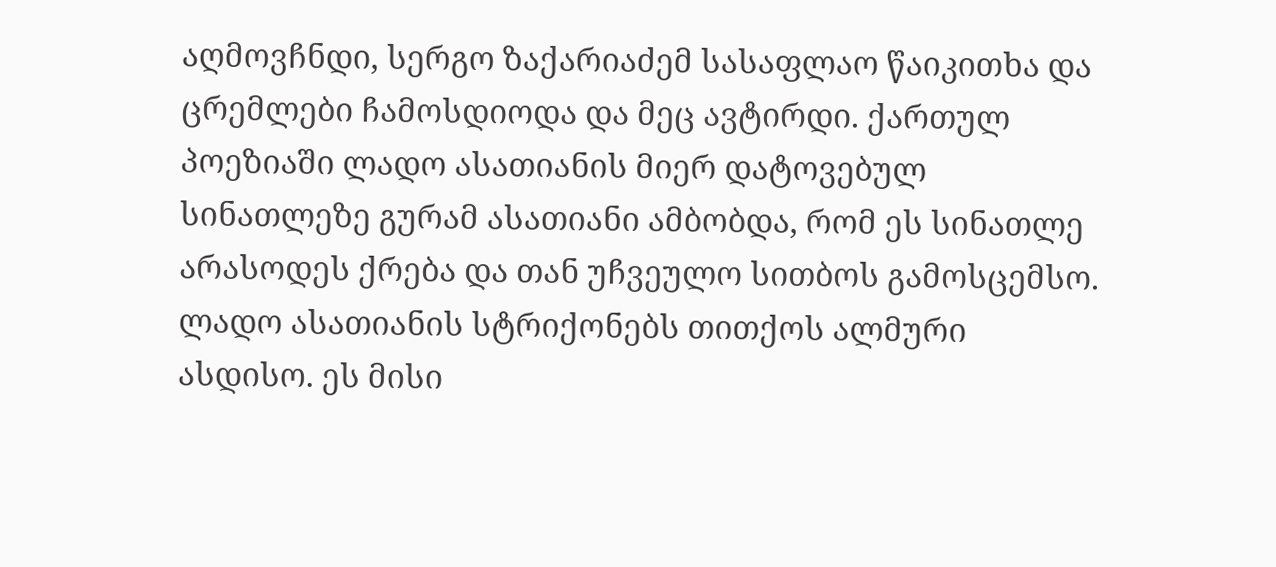აღმოვჩნდი, სერგო ზაქარიაძემ სასაფლაო წაიკითხა და ცრემლები ჩამოსდიოდა და მეც ავტირდი. ქართულ პოეზიაში ლადო ასათიანის მიერ დატოვებულ სინათლეზე გურამ ასათიანი ამბობდა, რომ ეს სინათლე არასოდეს ქრება და თან უჩვეულო სითბოს გამოსცემსო. ლადო ასათიანის სტრიქონებს თითქოს ალმური ასდისო. ეს მისი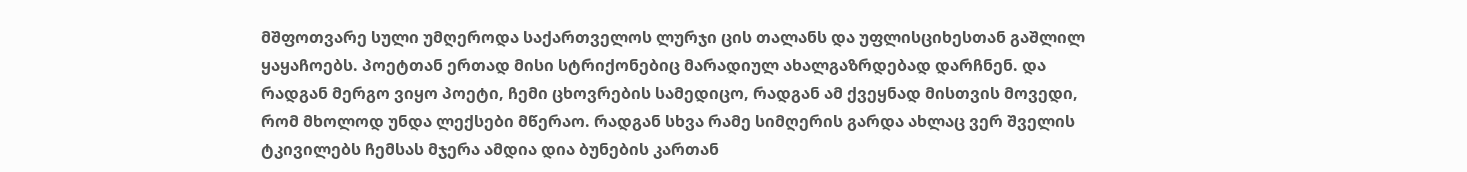მშფოთვარე სული უმღეროდა საქართველოს ლურჯი ცის თალანს და უფლისციხესთან გაშლილ ყაყაჩოებს. პოეტთან ერთად მისი სტრიქონებიც მარადიულ ახალგაზრდებად დარჩნენ. და რადგან მერგო ვიყო პოეტი, ჩემი ცხოვრების სამედიცო, რადგან ამ ქვეყნად მისთვის მოვედი, რომ მხოლოდ უნდა ლექსები მწერაო. რადგან სხვა რამე სიმღერის გარდა ახლაც ვერ შველის ტკივილებს ჩემსას მჯერა ამდია დია ბუნების კართან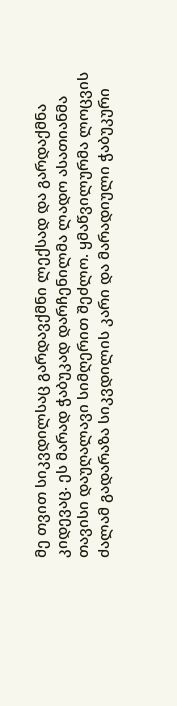მე თვით სიკვდილსაც გარდავქმნი ლექსად და გარდაქმნა კიდევაც. ეს მარად ჭაბუკად დარჩენილმა ლადო ასათიანმა თავისი დაუღალავი სიმღერით შეძლო. ყმაწვილურმა ლოცვის ძალამ გადარაზა სიკვდილის კარი და მარადიული ჭაბუკური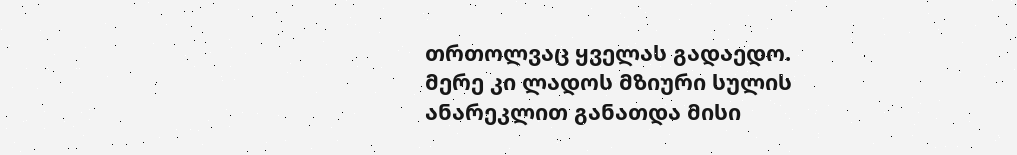თრთოლვაც ყველას გადაედო. მერე კი ლადოს მზიური სულის ანარეკლით განათდა მისი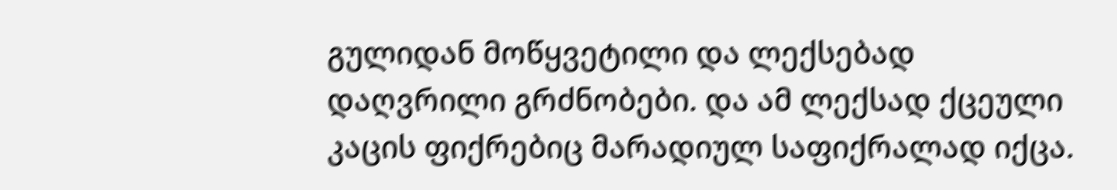გულიდან მოწყვეტილი და ლექსებად დაღვრილი გრძნობები. და ამ ლექსად ქცეული კაცის ფიქრებიც მარადიულ საფიქრალად იქცა.